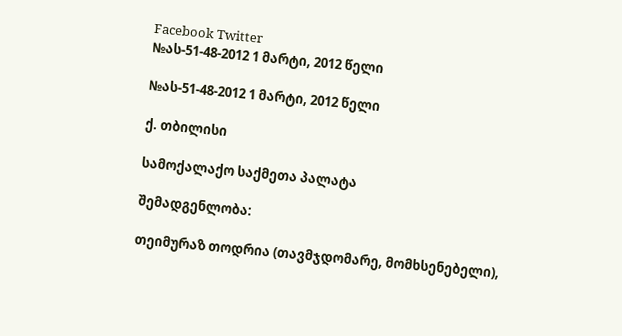Facebook Twitter
№ას-51-48-2012 1 მარტი, 2012 წელი

№ას-51-48-2012 1 მარტი, 2012 წელი

ქ. თბილისი

სამოქალაქო საქმეთა პალატა

შემადგენლობა:

თეიმურაზ თოდრია (თავმჯდომარე, მომხსენებელი),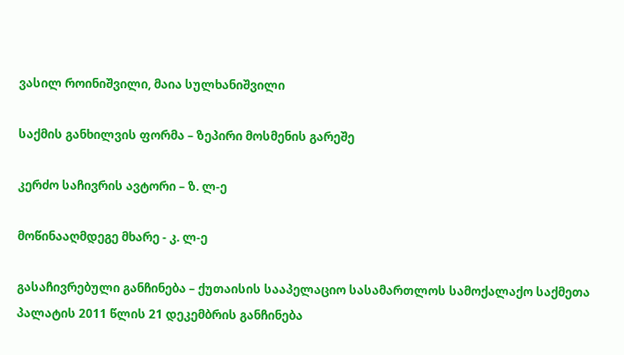ვასილ როინიშვილი, მაია სულხანიშვილი

საქმის განხილვის ფორმა – ზეპირი მოსმენის გარეშე

კერძო საჩივრის ავტორი – ზ. ლ-ე

მოწინააღმდეგე მხარე - კ. ლ-ე

გასაჩივრებული განჩინება – ქუთაისის სააპელაციო სასამართლოს სამოქალაქო საქმეთა პალატის 2011 წლის 21 დეკემბრის განჩინება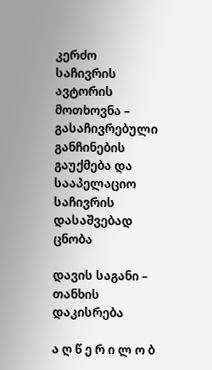კერძო საჩივრის ავტორის მოთხოვნა – გასაჩივრებული განჩინების გაუქმება და სააპელაციო საჩივრის დასაშვებად ცნობა

დავის საგანი – თანხის დაკისრება

ა ღ წ ე რ ი ლ ო ბ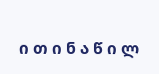ი თ ი ნ ა წ ი ლ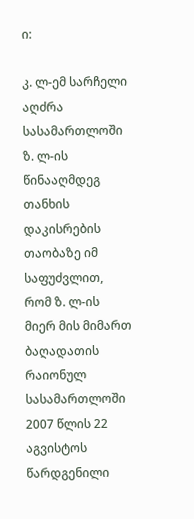ი:

კ. ლ-ემ სარჩელი აღძრა სასამართლოში ზ. ლ-ის წინააღმდეგ თანხის დაკისრების თაობაზე იმ საფუძვლით, რომ ზ. ლ-ის მიერ მის მიმართ ბაღადათის რაიონულ სასამართლოში 2007 წლის 22 აგვისტოს წარდგენილი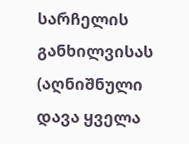სარჩელის განხილვისას (აღნიშნული დავა ყველა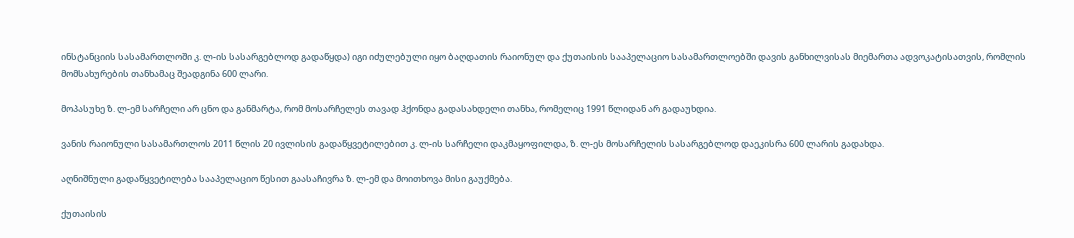ინსტანციის სასამართლოში კ. ლ-ის სასარგებლოდ გადაწყდა) იგი იძულებული იყო ბაღდათის რაიონულ და ქუთაისის სააპელაციო სასამართლოებში დავის განხილვისას მიემართა ადვოკატისათვის, რომლის მომსახურების თანხამაც შეადგინა 600 ლარი.

მოპასუხე ზ. ლ-ემ სარჩელი არ ცნო და განმარტა, რომ მოსარჩელეს თავად ჰქონდა გადასახდელი თანხა, რომელიც 1991 წლიდან არ გადაუხდია.

ვანის რაიონული სასამართლოს 2011 წლის 20 ივლისის გადაწყვეტილებით კ. ლ-ის სარჩელი დაკმაყოფილდა, ზ. ლ-ეს მოსარჩელის სასარგებლოდ დაეკისრა 600 ლარის გადახდა.

აღნიშნული გადაწყვეტილება სააპელაციო წესით გაასაჩივრა ზ. ლ-ემ და მოითხოვა მისი გაუქმება.

ქუთაისის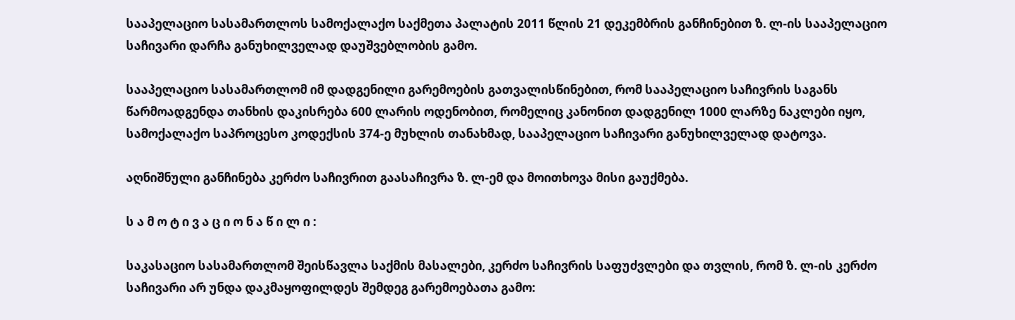სააპელაციო სასამართლოს სამოქალაქო საქმეთა პალატის 2011 წლის 21 დეკემბრის განჩინებით ზ. ლ-ის სააპელაციო საჩივარი დარჩა განუხილველად დაუშვებლობის გამო.

სააპელაციო სასამართლომ იმ დადგენილი გარემოების გათვალისწინებით, რომ სააპელაციო საჩივრის საგანს წარმოადგენდა თანხის დაკისრება 600 ლარის ოდენობით, რომელიც კანონით დადგენილ 1000 ლარზე ნაკლები იყო, სამოქალაქო საპროცესო კოდექსის 374-ე მუხლის თანახმად, სააპელაციო საჩივარი განუხილველად დატოვა.

აღნიშნული განჩინება კერძო საჩივრით გაასაჩივრა ზ. ლ-ემ და მოითხოვა მისი გაუქმება.

ს ა მ ო ტ ი ვ ა ც ი ო ნ ა წ ი ლ ი :

საკასაციო სასამართლომ შეისწავლა საქმის მასალები, კერძო საჩივრის საფუძვლები და თვლის, რომ ზ. ლ-ის კერძო საჩივარი არ უნდა დაკმაყოფილდეს შემდეგ გარემოებათა გამო: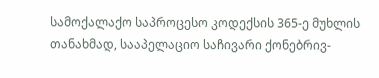სამოქალაქო საპროცესო კოდექსის 365-ე მუხლის თანახმად, სააპელაციო საჩივარი ქონებრივ-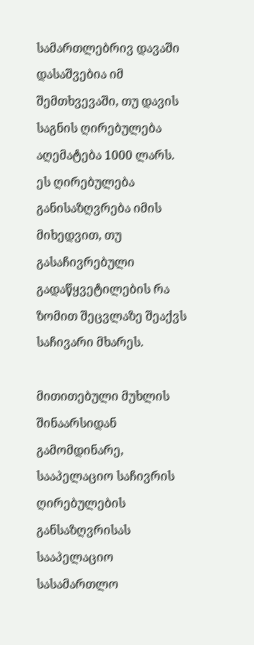სამართლებრივ დავაში დასაშვებია იმ შემთხვევაში, თუ დავის საგნის ღირებულება აღემატება 1000 ლარს. ეს ღირებულება განისაზღვრება იმის მიხედვით, თუ გასაჩივრებული გადაწყვეტილების რა ზომით შეცვლაზე შეაქვს საჩივარი მხარეს.

მითითებული მუხლის შინაარსიდან გამომდინარე, სააპელაციო საჩივრის ღირებულების განსაზღვრისას სააპელაციო სასამართლო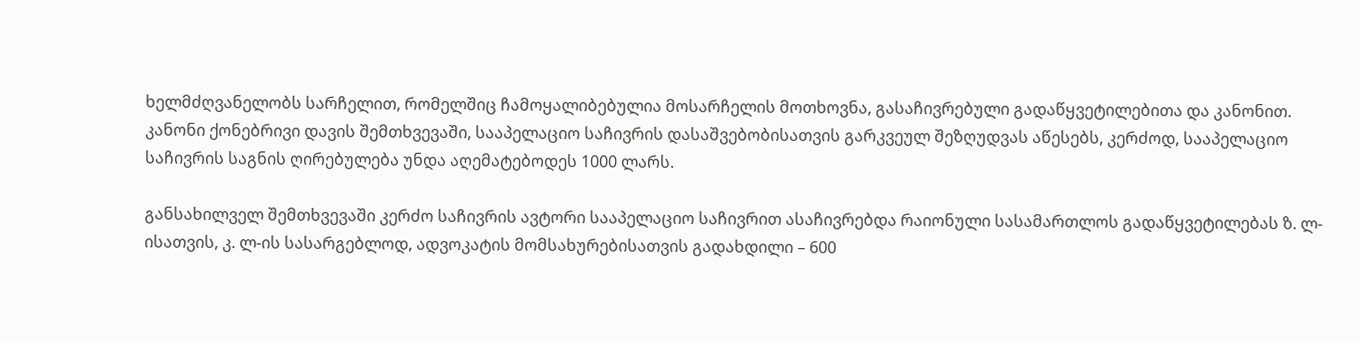ხელმძღვანელობს სარჩელით, რომელშიც ჩამოყალიბებულია მოსარჩელის მოთხოვნა, გასაჩივრებული გადაწყვეტილებითა და კანონით. კანონი ქონებრივი დავის შემთხვევაში, სააპელაციო საჩივრის დასაშვებობისათვის გარკვეულ შეზღუდვას აწესებს, კერძოდ, სააპელაციო საჩივრის საგნის ღირებულება უნდა აღემატებოდეს 1000 ლარს.

განსახილველ შემთხვევაში კერძო საჩივრის ავტორი სააპელაციო საჩივრით ასაჩივრებდა რაიონული სასამართლოს გადაწყვეტილებას ზ. ლ-ისათვის, კ. ლ-ის სასარგებლოდ, ადვოკატის მომსახურებისათვის გადახდილი – 600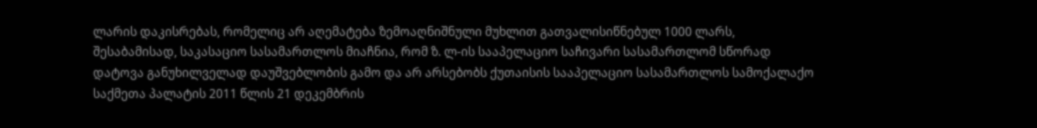ლარის დაკისრებას, რომელიც არ აღემატება ზემოაღნიშნული მუხლით გათვალისიწნებულ 1000 ლარს, შესაბამისად, საკასაციო სასამართლოს მიაჩნია, რომ ზ. ლ-ის სააპელაციო საჩივარი სასამართლომ სწორად დატოვა განუხილველად დაუშვებლობის გამო და არ არსებობს ქუთაისის სააპელაციო სასამართლოს სამოქალაქო საქმეთა პალატის 2011 წლის 21 დეკემბრის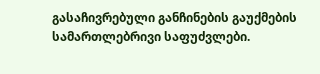გასაჩივრებული განჩინების გაუქმების სამართლებრივი საფუძვლები.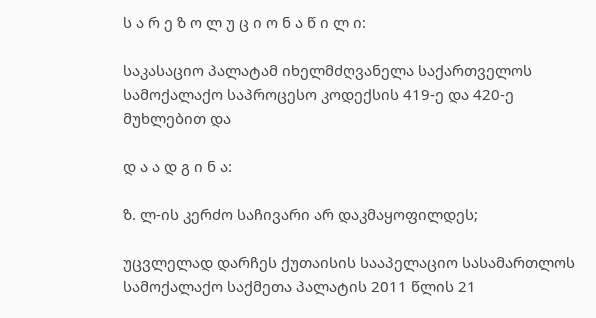ს ა რ ე ზ ო ლ უ ც ი ო ნ ა წ ი ლ ი:

საკასაციო პალატამ იხელმძღვანელა საქართველოს სამოქალაქო საპროცესო კოდექსის 419-ე და 420-ე მუხლებით და

დ ა ა დ გ ი ნ ა:

ზ. ლ-ის კერძო საჩივარი არ დაკმაყოფილდეს;

უცვლელად დარჩეს ქუთაისის სააპელაციო სასამართლოს სამოქალაქო საქმეთა პალატის 2011 წლის 21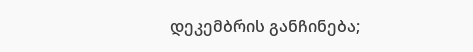დეკემბრის განჩინება;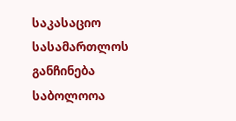საკასაციო სასამართლოს განჩინება საბოლოოა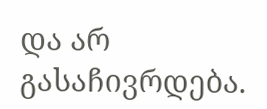და არ გასაჩივრდება.